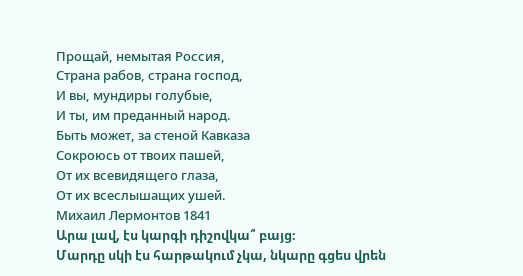Прощай, немытая Россия,
Страна рабов, страна господ,
И вы, мундиры голубые,
И ты, им преданный народ.
Быть может, за стеной Кавказа
Сокроюсь от твоих пашей,
От их всевидящего глаза,
От их всеслышащих ушей.
Михаил Лермонтов 1841
Արա լավ, էս կարգի դիշովկա՞ բայց։
Մարդը սկի էս հարթակում չկա, նկարը գցես վրեն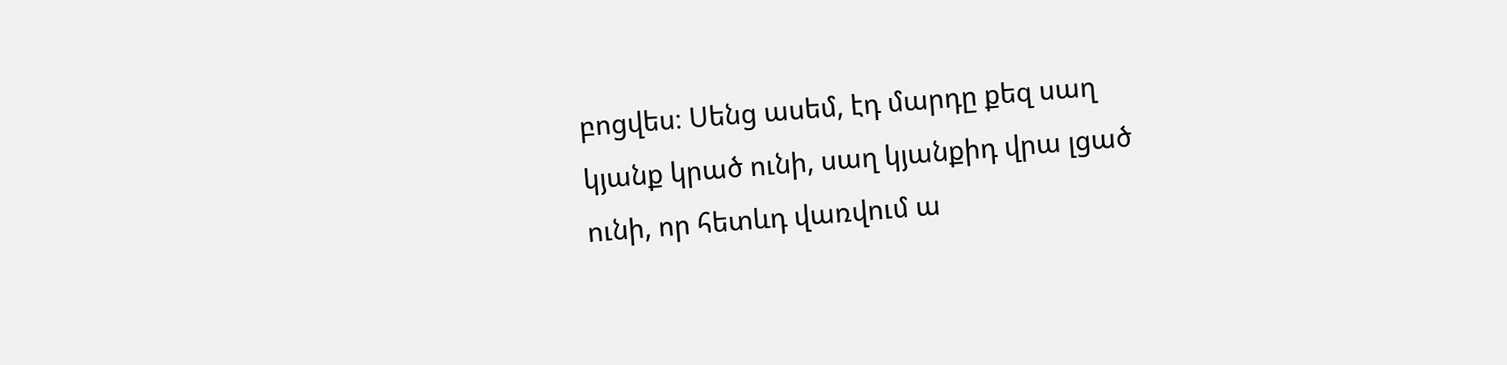բոցվես։ Սենց ասեմ, էդ մարդը քեզ սաղ կյանք կրած ունի, սաղ կյանքիդ վրա լցած ունի, որ հետևդ վառվում ա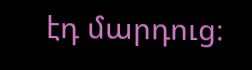էդ մարդուց։